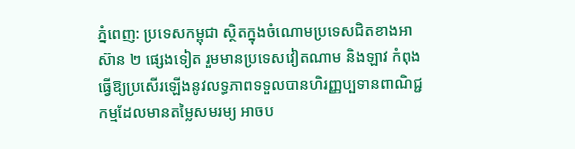ភ្នំពេញ: ប្រទេសកម្ពុជា ស្ថិតក្នុងចំណោមប្រទេសជិតខាងអាស៊ាន ២ ផ្សេងទៀត រួមមានប្រទេសវៀតណាម និងឡាវ កំពុងធ្វើឱ្យប្រសើរឡើងនូវលទ្ធភាពទទួលបានហិរញ្ញប្បទានពាណិជ្ជកម្មដែលមានតម្លៃសមរម្យ អាចប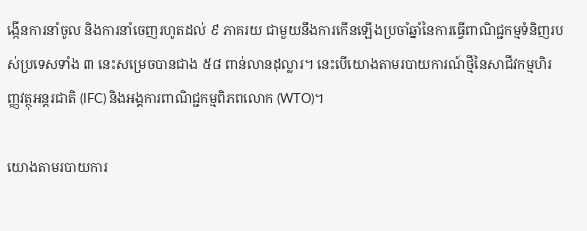ង្កើនការនាំចូល និងការនាំចេញរហូតដល់ ៩ ភាគរយ ជាមួយនឹងការកើនឡើងប្រចាំឆ្នាំនៃការធ្វើពាណិជ្ជកម្មទំនិញរបស់ប្រទេសទាំង ៣ នេះសម្រេចបានជាង ៥៨ ពាន់លានដុល្លារ។ នេះបើយោងតាមរបាយការណ៍ថ្មីនៃសាជីវកម្មហិរញ្ញវត្ថុអន្តរជាតិ (IFC) និងអង្គការពាណិជ្ជកម្មពិភពលោក (WTO)។

យោងតាមរបាយការ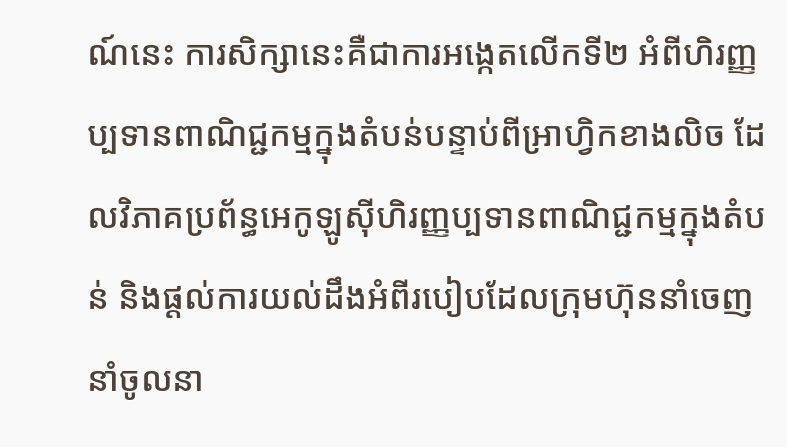ណ៍នេះ ការសិក្សានេះគឺជាការអង្កេតលើកទី២ អំពីហិរញ្ញប្បទានពាណិជ្ជកម្មក្នុងតំបន់បន្ទាប់ពីអ្រាហ្វិកខាងលិច ដែលវិភាគប្រព័ន្ធអេកូឡូស៊ីហិរញ្ញប្បទានពាណិជ្ជកម្មក្នុងតំបន់ និងផ្តល់ការយល់ដឹងអំពីរបៀបដែលក្រុមហ៊ុននាំចេញនាំចូលនា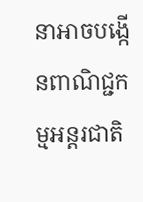នាអាចបង្កើនពាណិជ្ជកម្មអន្តរជាតិ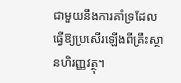ជាមួយនឹងការគាំទ្រដែលធ្វើឱ្យប្រសើរឡើងពីគ្រឹះស្ថានហិរញ្ញវត្ថុ។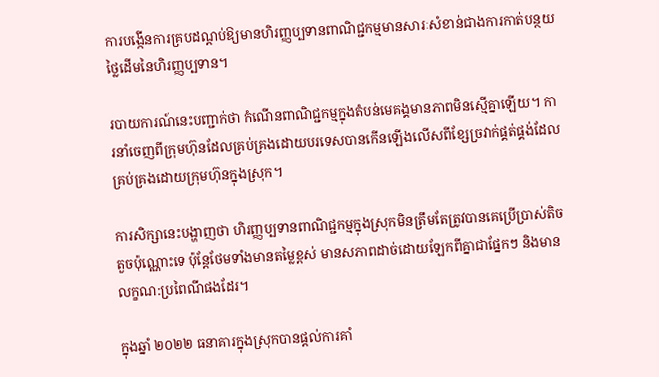ការបង្កើនការគ្របដណ្តប់ឱ្យមានហិរញ្ញប្បទានពាណិជ្ជកម្មមានសារៈសំខាន់ជាងការកាត់បន្ថយថ្លៃដើមនៃហិរញ្ញប្បទាន។

របាយការណ៍នេះបញ្ជាក់ថា កំណើនពាណិជ្ជកម្មក្នុងតំបន់មេគង្គមានភាពមិនស្មើគ្នាឡើយ។ ការនាំចេញពីក្រុមហ៊ុនដែលគ្រប់គ្រងដោយបរទេសបានកើនឡើងលើសពីខ្សែច្រវាក់ផ្គត់ផ្គង់ដែលគ្រប់គ្រងដោយក្រុមហ៊ុនក្នុងស្រុក។

ការសិក្សានេះបង្ហាញថា ហិរញ្ញប្បទានពាណិជ្ជកម្មក្នុងស្រុកមិនត្រឹមតែត្រូវបានគេប្រើប្រាស់តិចតួចប៉ុណ្ណោះទេ ប៉ុន្តែថែមទាំងមានតម្លៃខ្ពស់ មានសភាពដាច់ដោយឡែកពីគ្នាជាផ្នែកៗ និងមានលក្ខណ:ប្រពៃណីផងដែរ។

ក្នុងឆ្នាំ ២០២២ ធនាគារក្នុងស្រុកបានផ្តល់ការគាំ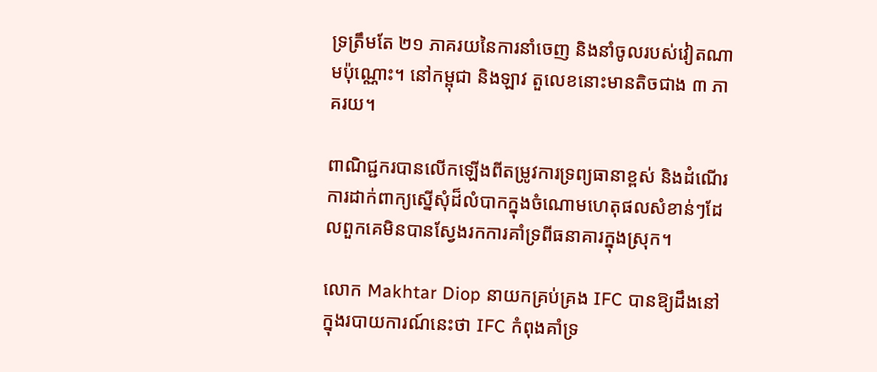ទ្រត្រឹមតែ ២១ ភាគរយនៃការនាំចេញ និងនាំចូលរបស់វៀតណាមប៉ុណ្ណោះ។ នៅកម្ពុជា និងឡាវ តួលេខនោះមានតិចជាង ៣ ភាគរយ។

ពាណិជ្ជករបានលើកឡើងពីតម្រូវការទ្រព្យធានាខ្ពស់ និងដំណើរការដាក់ពាក្យស្នើសុំដ៏លំបាកក្នុងចំណោមហេតុផលសំខាន់ៗដែលពួកគេមិនបានស្វែងរកការគាំទ្រពីធនាគារក្នុងស្រុក។

លោក Makhtar Diop នាយកគ្រប់គ្រង IFC បានឱ្យដឹងនៅក្នុងរបាយការណ៍នេះថា IFC កំពុងគាំទ្រ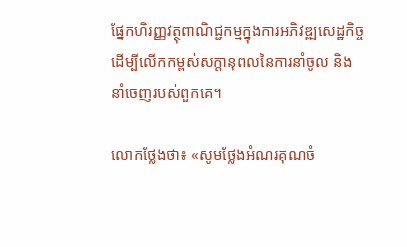ផ្នែកហិរញ្ញវត្ថុពាណិជ្ជកម្មក្នុងការអភិវឌ្ឍសេដ្ឋកិច្ច ដើម្បីលើកកម្ពស់សក្តានុពលនៃការនាំចូល និងនាំចេញរបស់ពួកគេ។

លោកថ្លែងថា៖ «សូមថ្លែងអំណរគុណចំ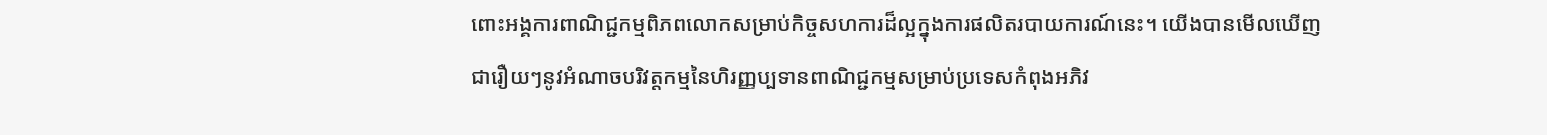ពោះអង្គការពាណិជ្ជកម្មពិភពលោកសម្រាប់កិច្ចសហការដ៏ល្អក្នុងការផលិតរបាយការណ៍នេះ។ យើងបានមើលឃើញជារឿយៗនូវអំណាចបរិវត្តកម្មនៃហិរញ្ញប្បទានពាណិជ្ជកម្មសម្រាប់ប្រទេសកំពុងអភិវ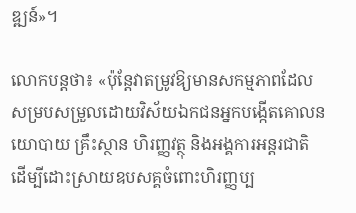ឌ្ឍន៍»។

លោកបន្តថា៖ «ប៉ុន្តែវាតម្រូវឱ្យមានសកម្មភាពដែលសម្របសម្រួលដោយវិស័យឯកជនអ្នកបង្កើតគោលនយោបាយ គ្រឹះស្ថាន ហិរញ្ញវត្ថុ និងអង្គការអន្តរជាតិ ដើម្បីដោះស្រាយឧបសគ្គចំពោះហិរញ្ញប្ប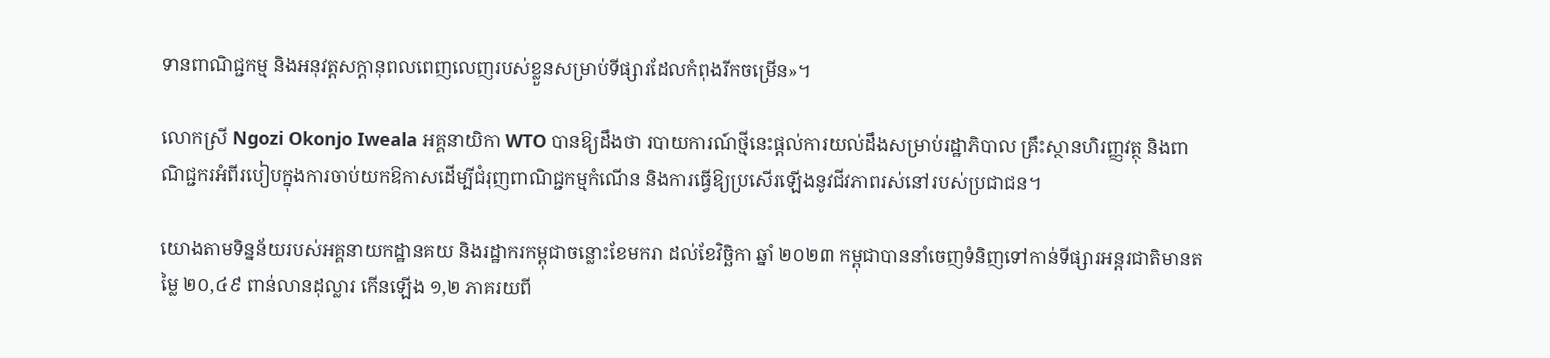ទានពាណិជ្ជកម្ម និងអនុវត្តសក្តានុពលពេញលេញរបស់ខ្លួនសម្រាប់ទីផ្សារដែលកំពុងរីកចម្រើន»។

លោកស្រី Ngozi Okonjo Iweala អគ្គនាយិកា WTO បានឱ្យដឹងថា របាយការណ៍ថ្មីនេះផ្តល់ការយល់ដឹងសម្រាប់រដ្ឋាភិបាល គ្រឹះស្ថានហិរញ្ញវត្ថុ និងពាណិជ្ជករអំពីរបៀបក្នុងការចាប់យកឱកាសដើម្បីជំរុញពាណិជ្ជកម្មកំណើន និងការធ្វើឱ្យប្រសើរឡើងនូវជីវភាពរស់នៅរបស់ប្រជាជន។

យោងតាមទិន្នន័យរបស់អគ្គនាយកដ្ឋានគយ និងរដ្ឋាករកម្ពុជាចន្លោះខែមករា ដល់ខែវិច្ឆិកា ឆ្នាំ ២០២៣ កម្ពុជាបាននាំចេញទំនិញទៅកាន់ទីផ្សារអន្តរជាតិមានតម្លៃ ២០,៤៩ ពាន់លានដុល្លារ កើនឡើង ១,២ ភាគរយពី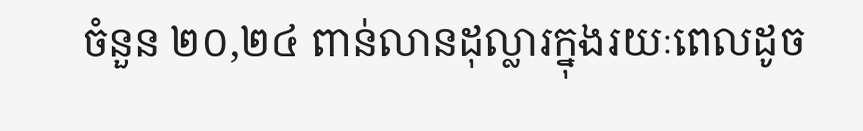ចំនួន ២០,២៤ ពាន់លានដុល្លារក្នុងរយៈពេលដូច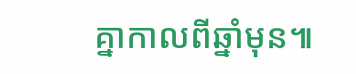គ្នាកាលពីឆ្នាំមុន៕